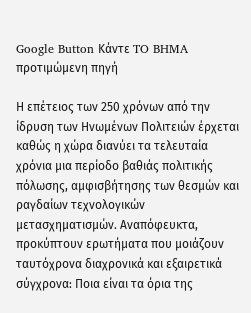Google Button Κάντε TO BHMA προτιμώμενη πηγή

Η επέτειος των 250 χρόνων από την ίδρυση των Ηνωμένων Πολιτειών έρχεται καθώς η χώρα διανύει τα τελευταία χρόνια μια περίοδο βαθιάς πολιτικής πόλωσης, αμφισβήτησης των θεσμών και ραγδαίων τεχνολογικών μετασχηματισμών. Αναπόφευκτα, προκύπτουν ερωτήματα που μοιάζουν ταυτόχρονα διαχρονικά και εξαιρετικά σύγχρονα: Ποια είναι τα όρια της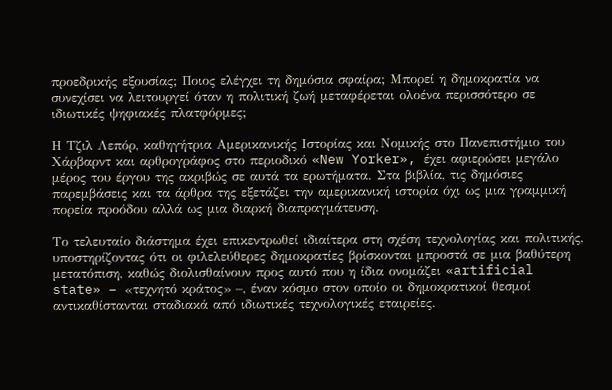προεδρικής εξουσίας; Ποιος ελέγχει τη δημόσια σφαίρα; Μπορεί η δημοκρατία να συνεχίσει να λειτουργεί όταν η πολιτική ζωή μεταφέρεται ολοένα περισσότερο σε ιδιωτικές ψηφιακές πλατφόρμες;

Η Τζιλ Λεπόρ, καθηγήτρια Αμερικανικής Ιστορίας και Νομικής στο Πανεπιστήμιο του Χάρβαρντ και αρθρογράφος στο περιοδικό «New Yorker», έχει αφιερώσει μεγάλο μέρος του έργου της ακριβώς σε αυτά τα ερωτήματα. Στα βιβλία, τις δημόσιες παρεμβάσεις και τα άρθρα της εξετάζει την αμερικανική ιστορία όχι ως μια γραμμική πορεία προόδου αλλά ως μια διαρκή διαπραγμάτευση.

Το τελευταίο διάστημα έχει επικεντρωθεί ιδιαίτερα στη σχέση τεχνολογίας και πολιτικής, υποστηρίζοντας ότι οι φιλελεύθερες δημοκρατίες βρίσκονται μπροστά σε μια βαθύτερη μετατόπιση, καθώς διολισθαίνουν προς αυτό που η ίδια ονομάζει «artificial state» – «τεχνητό κράτος» –, έναν κόσμο στον οποίο οι δημοκρατικοί θεσμοί αντικαθίστανται σταδιακά από ιδιωτικές τεχνολογικές εταιρείες.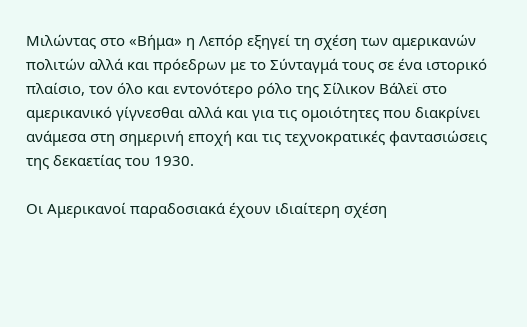Μιλώντας στο «Βήμα» η Λεπόρ εξηγεί τη σχέση των αμερικανών πολιτών αλλά και πρόεδρων με το Σύνταγμά τους σε ένα ιστορικό πλαίσιο, τον όλο και εντονότερο ρόλο της Σίλικον Βάλεϊ στο αμερικανικό γίγνεσθαι αλλά και για τις ομοιότητες που διακρίνει ανάμεσα στη σημερινή εποχή και τις τεχνοκρατικές φαντασιώσεις της δεκαετίας του 1930.

Οι Αμερικανοί παραδοσιακά έχουν ιδιαίτερη σχέση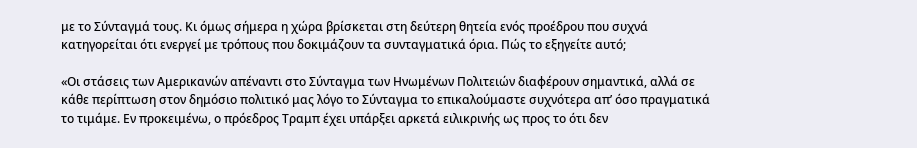με το Σύνταγμά τους. Κι όμως σήμερα η χώρα βρίσκεται στη δεύτερη θητεία ενός προέδρου που συχνά κατηγορείται ότι ενεργεί με τρόπους που δοκιμάζουν τα συνταγματικά όρια. Πώς το εξηγείτε αυτό;

«Οι στάσεις των Αμερικανών απέναντι στο Σύνταγμα των Ηνωμένων Πολιτειών διαφέρουν σημαντικά, αλλά σε κάθε περίπτωση στον δημόσιο πολιτικό μας λόγο το Σύνταγμα το επικαλούμαστε συχνότερα απ’ όσο πραγματικά το τιμάμε. Εν προκειμένω, ο πρόεδρος Τραμπ έχει υπάρξει αρκετά ειλικρινής ως προς το ότι δεν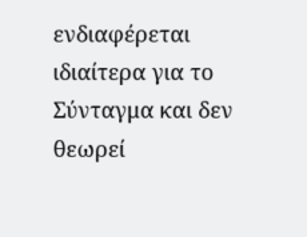ενδιαφέρεται ιδιαίτερα για το Σύνταγμα και δεν θεωρεί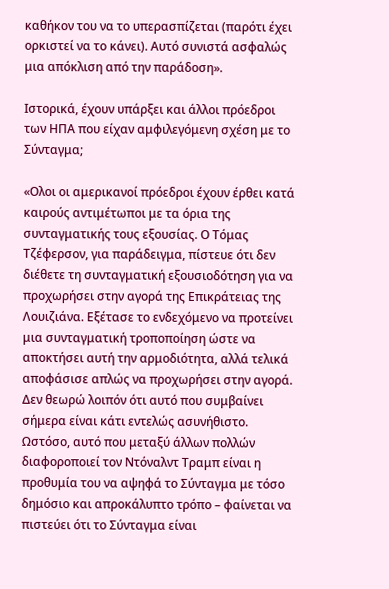καθήκον του να το υπερασπίζεται (παρότι έχει ορκιστεί να το κάνει). Αυτό συνιστά ασφαλώς μια απόκλιση από την παράδοση».

Ιστορικά, έχουν υπάρξει και άλλοι πρόεδροι των ΗΠΑ που είχαν αμφιλεγόμενη σχέση με το Σύνταγμα;

«Ολοι οι αμερικανοί πρόεδροι έχουν έρθει κατά καιρούς αντιμέτωποι με τα όρια της συνταγματικής τους εξουσίας. Ο Τόμας Τζέφερσον, για παράδειγμα, πίστευε ότι δεν διέθετε τη συνταγματική εξουσιοδότηση για να προχωρήσει στην αγορά της Επικράτειας της Λουιζιάνα. Εξέτασε το ενδεχόμενο να προτείνει μια συνταγματική τροποποίηση ώστε να αποκτήσει αυτή την αρμοδιότητα, αλλά τελικά αποφάσισε απλώς να προχωρήσει στην αγορά. Δεν θεωρώ λοιπόν ότι αυτό που συμβαίνει σήμερα είναι κάτι εντελώς ασυνήθιστο. Ωστόσο, αυτό που μεταξύ άλλων πολλών διαφοροποιεί τον Ντόναλντ Τραμπ είναι η προθυμία του να αψηφά το Σύνταγμα με τόσο δημόσιο και απροκάλυπτο τρόπο – φαίνεται να πιστεύει ότι το Σύνταγμα είναι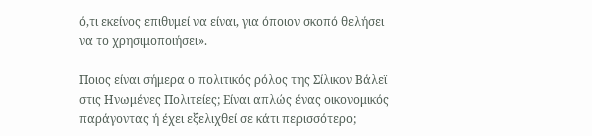ό,τι εκείνος επιθυμεί να είναι, για όποιον σκοπό θελήσει να το χρησιμοποιήσει».

Ποιος είναι σήμερα ο πολιτικός ρόλος της Σίλικον Βάλεϊ στις Ηνωμένες Πολιτείες; Είναι απλώς ένας οικονομικός παράγοντας ή έχει εξελιχθεί σε κάτι περισσότερο;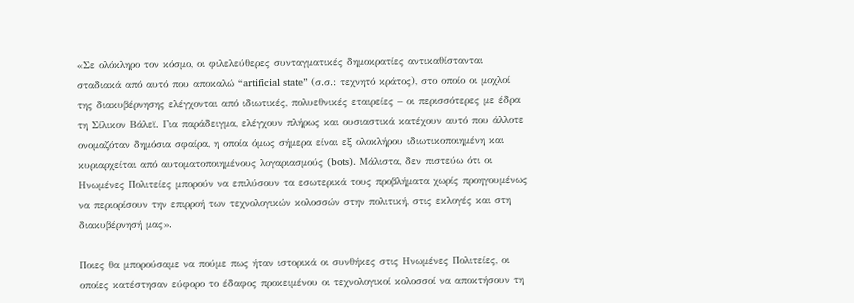«Σε ολόκληρο τον κόσμο, οι φιλελεύθερες συνταγματικές δημοκρατίες αντικαθίστανται σταδιακά από αυτό που αποκαλώ “artificial state” (σ.σ.: τεχνητό κράτος), στο οποίο οι μοχλοί της διακυβέρνησης ελέγχονται από ιδιωτικές, πολυεθνικές εταιρείες – οι περισσότερες με έδρα τη Σίλικον Βάλεϊ. Για παράδειγμα, ελέγχουν πλήρως και ουσιαστικά κατέχουν αυτό που άλλοτε ονομαζόταν δημόσια σφαίρα, η οποία όμως σήμερα είναι εξ ολοκλήρου ιδιωτικοποιημένη και κυριαρχείται από αυτοματοποιημένους λογαριασμούς (bots). Μάλιστα, δεν πιστεύω ότι οι Ηνωμένες Πολιτείες μπορούν να επιλύσουν τα εσωτερικά τους προβλήματα χωρίς προηγουμένως να περιορίσουν την επιρροή των τεχνολογικών κολοσσών στην πολιτική, στις εκλογές και στη διακυβέρνησή μας».

Ποιες θα μπορούσαμε να πούμε πως ήταν ιστορικά οι συνθήκες στις Ηνωμένες Πολιτείες, οι οποίες κατέστησαν εύφορο το έδαφος προκειμένου οι τεχνολογικοί κολοσσοί να αποκτήσουν τη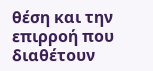θέση και την επιρροή που διαθέτουν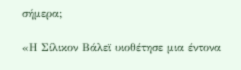σήμερα;

«Η Σίλικον Βάλεϊ υιοθέτησε μια έντονα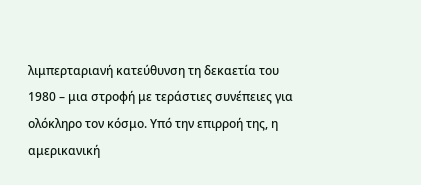λιμπερταριανή κατεύθυνση τη δεκαετία του 1980 – μια στροφή με τεράστιες συνέπειες για ολόκληρο τον κόσμο. Υπό την επιρροή της, η αμερικανική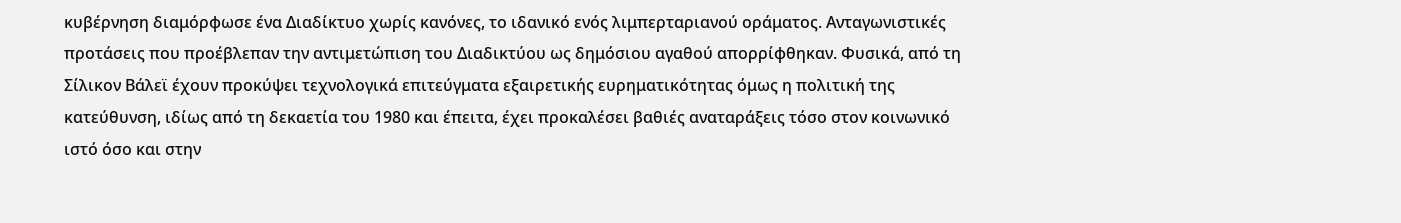κυβέρνηση διαμόρφωσε ένα Διαδίκτυο χωρίς κανόνες, το ιδανικό ενός λιμπερταριανού οράματος. Ανταγωνιστικές προτάσεις που προέβλεπαν την αντιμετώπιση του Διαδικτύου ως δημόσιου αγαθού απορρίφθηκαν. Φυσικά, από τη Σίλικον Βάλεϊ έχουν προκύψει τεχνολογικά επιτεύγματα εξαιρετικής ευρηματικότητας όμως η πολιτική της κατεύθυνση, ιδίως από τη δεκαετία του 1980 και έπειτα, έχει προκαλέσει βαθιές αναταράξεις τόσο στον κοινωνικό ιστό όσο και στην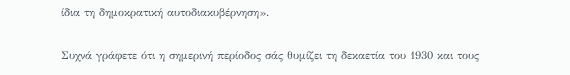ίδια τη δημοκρατική αυτοδιακυβέρνηση».

Συχνά γράφετε ότι η σημερινή περίοδος σάς θυμίζει τη δεκαετία του 1930 και τους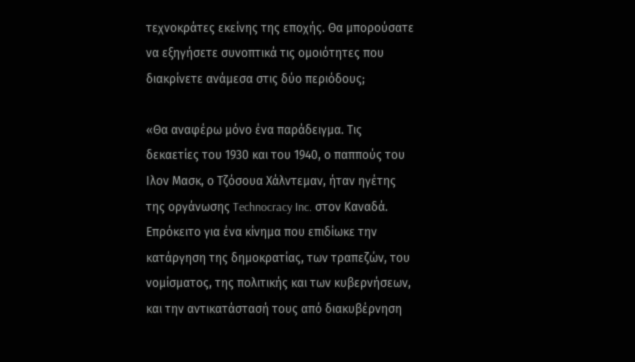τεχνοκράτες εκείνης της εποχής. Θα μπορούσατε να εξηγήσετε συνοπτικά τις ομοιότητες που διακρίνετε ανάμεσα στις δύο περιόδους;

«Θα αναφέρω μόνο ένα παράδειγμα. Τις δεκαετίες του 1930 και του 1940, ο παππούς του Ιλον Μασκ, ο Τζόσουα Χάλντεμαν, ήταν ηγέτης της οργάνωσης Technocracy Inc. στον Καναδά. Επρόκειτο για ένα κίνημα που επιδίωκε την κατάργηση της δημοκρατίας, των τραπεζών, του νομίσματος, της πολιτικής και των κυβερνήσεων, και την αντικατάστασή τους από διακυβέρνηση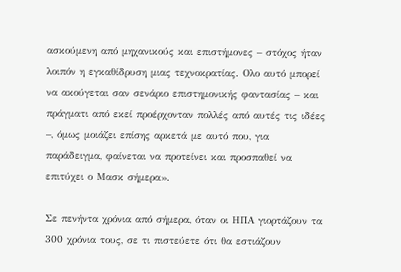ασκούμενη από μηχανικούς και επιστήμονες – στόχος ήταν λοιπόν η εγκαθίδρυση μιας τεχνοκρατίας. Ολο αυτό μπορεί να ακούγεται σαν σενάριο επιστημονικής φαντασίας – και πράγματι από εκεί προέρχονταν πολλές από αυτές τις ιδέες –, όμως μοιάζει επίσης αρκετά με αυτό που, για παράδειγμα, φαίνεται να προτείνει και προσπαθεί να επιτύχει ο Μασκ σήμερα».

Σε πενήντα χρόνια από σήμερα, όταν οι ΗΠΑ γιορτάζουν τα 300 χρόνια τους, σε τι πιστεύετε ότι θα εστιάζουν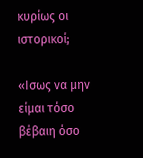κυρίως οι ιστορικοί;

«Ισως να μην είμαι τόσο βέβαιη όσο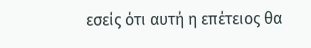εσείς ότι αυτή η επέτειος θα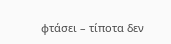φτάσει – τίποτα δεν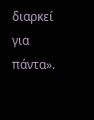διαρκεί για πάντα».